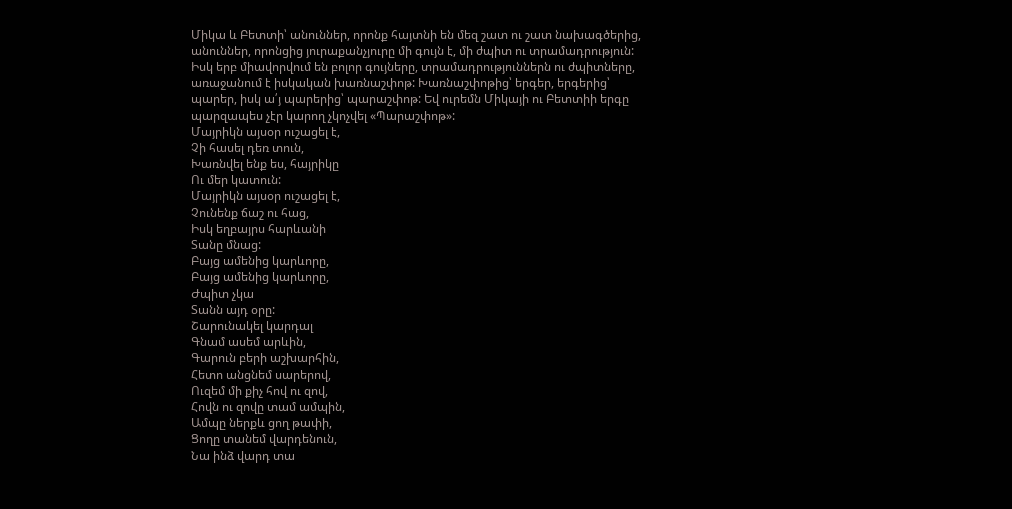Միկա և Բետտի՝ անուններ, որոնք հայտնի են մեզ շատ ու շատ նախագծերից, անուններ, որոնցից յուրաքանչյուրը մի գույն է, մի ժպիտ ու տրամադրություն: Իսկ երբ միավորվում են բոլոր գույները, տրամադրություններն ու ժպիտները, առաջանում է իսկական խառնաշփոթ: Խառնաշփոթից՝ երգեր, երգերից՝ պարեր, իսկ ա՛յ պարերից՝ պարաշփոթ: Եվ ուրեմն Միկայի ու Բետտիի երգը պարզապես չէր կարող չկոչվել «Պարաշփոթ»:
Մայրիկն այսօր ուշացել է,
Չի հասել դեռ տուն,
Խառնվել ենք ես, հայրիկը
Ու մեր կատուն:
Մայրիկն այսօր ուշացել է,
Չունենք ճաշ ու հաց,
Իսկ եղբայրս հարևանի
Տանը մնաց:
Բայց ամենից կարևորը,
Բայց ամենից կարևորը,
Ժպիտ չկա
Տանն այդ օրը:
Շարունակել կարդալ
Գնամ ասեմ արևին,
Գարուն բերի աշխարհին,
Հետո անցնեմ սարերով,
Ուզեմ մի քիչ հով ու զով,
Հովն ու զովը տամ ամպին,
Ամպը ներքև ցող թափի,
Ցողը տանեմ վարդենուն,
Նա ինձ վարդ տա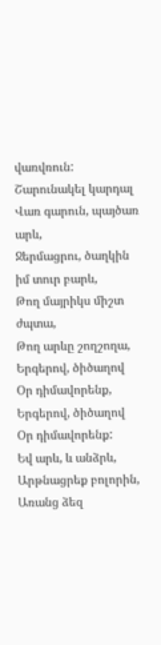վառվռուն:
Շարունակել կարդալ
Վառ գարուն, պայծառ արև,
Ջերմացրու, ծաղկին իմ տուր բարև,
Թող մայրիկս միշտ ժպտա,
Թող արևը շողշողա,
Երգերով, ծիծաղով
Օր դիմավորենք,
Երգերով, ծիծաղով
Օր դիմավորենք:
Եվ արև, և անձրև,
Արթնացրեք բոլորին,
Առանց ձեզ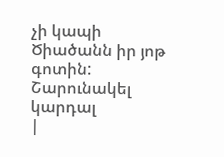չի կապի
Ծիածանն իր յոթ գոտին:
Շարունակել կարդալ
|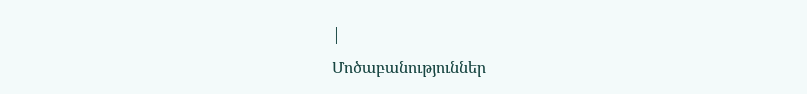|
Մոծաբանություններ